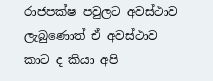රාජපක්ෂ පවුලට අවස්ථාව ලැබුණොත් ඒ අවස්ථාව කාට ද කියා අපි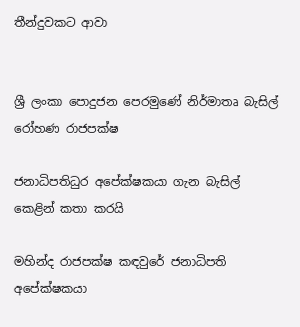තීන්දුවකට ආවා


ශ්‍රී ලංකා පොදුජන පෙරමුණේ නිර්මාතෘ බැසිල් රෝහණ රාජපක්ෂ

ජනාධිපතිධුර අපේක්ෂකයා ගැන බැසිල් කෙළින් කතා කරයි

මහින්ද රාජපක්ෂ කඳවුරේ ජනාධිපති අපේක්ෂකයා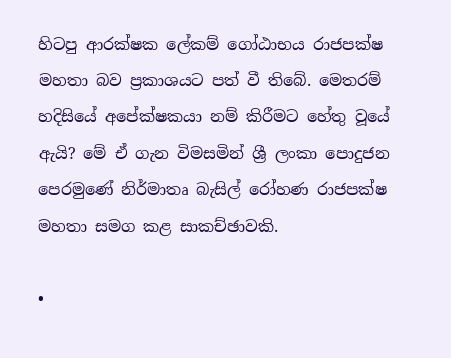හිටපු ආරක්ෂක ලේකම් ගෝඨාභය රාජපක්ෂ මහතා බව ප්‍රකාශයට පත් වී තිබේ. මෙතරම් හදිසියේ අපේක්ෂකයා නම් කිරීමට හේතු වූයේ ඇයි? මේ ඒ ගැන විමසමින් ශ්‍රී ලංකා පොදුජන පෙරමුණේ නිර්මාතෘ බැසිල් රෝහණ රාජපක්ෂ මහතා සමග කළ සාකච්ඡාවකි.

•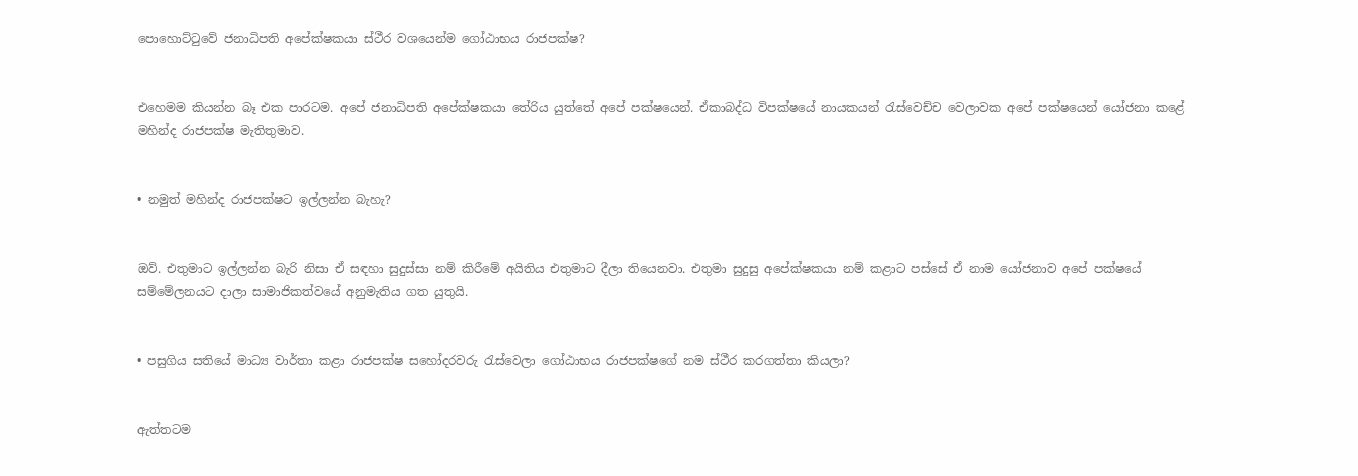පොහොට්ටුවේ ජනාධිපති අපේක්ෂකයා ස්ථීර වශයෙන්ම ගෝඨාභය රාජපක්ෂ?


එහෙමම කියන්න බෑ එක පාරටම. අපේ ජනාධිපති අපේක්ෂකයා තේරිය යුත්තේ අපේ පක්ෂයෙන්. ඒකාබද්ධ විපක්ෂයේ නායකයන් රැස්වෙච්ච වෙලාවක අපේ පක්ෂයෙන් යෝජනා කළේ මහින්ද රාජපක්ෂ මැතිතුමාව.


• නමුත් මහින්ද රාජපක්ෂට ඉල්ලන්න බැහැ?


ඔව්. එතුමාට ඉල්ලන්න බැරි නිසා ඒ සඳහා සුදුස්සා නම් කිරීමේ අයිතිය එතුමාට දීලා තියෙනවා. එතුමා සුදුසු අපේක්ෂකයා නම් කළාට පස්සේ ඒ නාම යෝජනාව අපේ පක්ෂයේ සම්මේලනයට ද‌ාලා සාමාජිකත්වයේ අනුමැතිය ගත යුතුයි.


• පසුගිය සතියේ මාධ්‍ය වාර්තා කළා රාජපක්ෂ සහෝදරවරු රැස්වෙලා ගෝඨාභය රාජපක්ෂගේ නම ස්ථීර කරගත්තා කියලා?


ඇත්තටම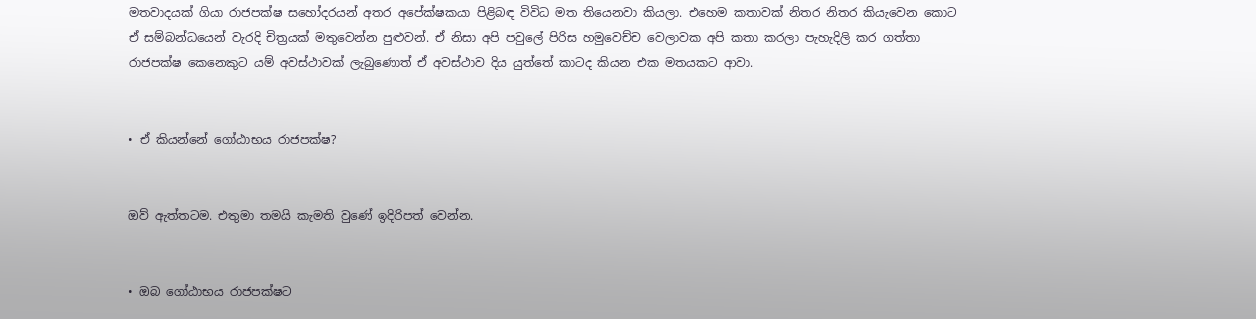මතවාදයක් ගියා රාජපක්ෂ සහෝදරයන් අතර අපේක්ෂකයා පිළිබඳ විවිධ මත තියෙනවා කියලා. එහෙම කතාවක් නිතර නිතර කියැවෙන කොට ඒ සම්බන්ධයෙන් වැරදි චිත්‍රයක් මතුවෙන්න පුළුවන්. ඒ නිසා අපි පවුලේ පිරිස හමුවෙච්ච වෙලාවක අපි කතා කරලා පැහැදිලි කර ගත්තා රාජපක්ෂ කෙනෙකුට යම් අවස්ථාවක් ලැබුණොත් ඒ අවස්ථාව දිය යුත්තේ කාටද කියන එක මතයකට ආවා.


• ඒ කියන්නේ ගෝඨාභය රාජපක්ෂ?


ඔව් ඇත්තටම. එතුමා තමයි කැමති වුණේ ඉදිරිපත් වෙන්න.


• ඔබ ගෝඨාභය රාජපක්ෂට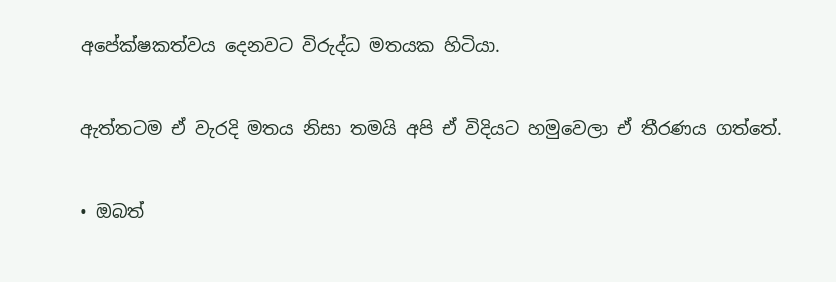අපේක්ෂකත්වය දෙනවට විරුද්ධ මතයක හිටියා.


ඇත්තටම ඒ වැරදි මතය නිසා තමයි අපි ඒ විදියට හමුවෙලා ඒ තීරණය ගත්තේ.


• ඔබත්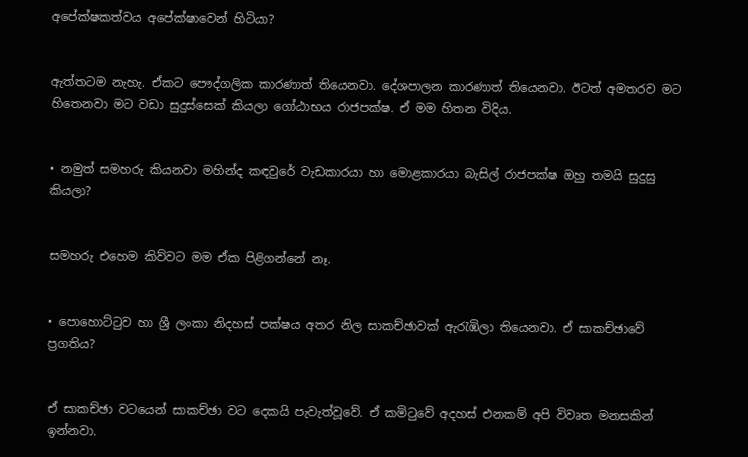අපේක්ෂකත්වය අපේක්ෂාවෙන් හිටියා?


ඇත්තටම නැහැ. ඒකට පෞද්ගලික කාරණාත් තියෙනවා. දේශපාලන කාරණාත් තියෙනවා. ඊටත් අමතරව මට හිතෙනවා මට වඩා සුදුස්සෙක් කියලා ගෝඨාභය රාජපක්ෂ. ඒ මම හිතන විදිය.


• නමුත් සමහරු කියනවා මහින්ද කඳවුරේ වැඩකාරයා හා මොළකාරයා බැසිල් රාජපක්ෂ ඔහු තමයි සුදුසු කියලා?


සමහරු එහෙම කිව්වට මම ඒක පිළිගන්නේ නෑ.


• පොහොට්ටුව හා ශ්‍රී ලංකා නිදහස් පක්ෂය අතර නිල සාකච්ඡාවක් ඇරැඹිලා තියෙනවා. ඒ සාකච්ඡාවේ ප්‍රගතිය?


ඒ සාකච්ඡා වටයෙන් සාකච්ඡා වට දෙකයි පැවැත්වූවේ. ඒ කමිටුවේ අදහස් එනකම් අපි විවෘත මනසකින් ඉන්නවා.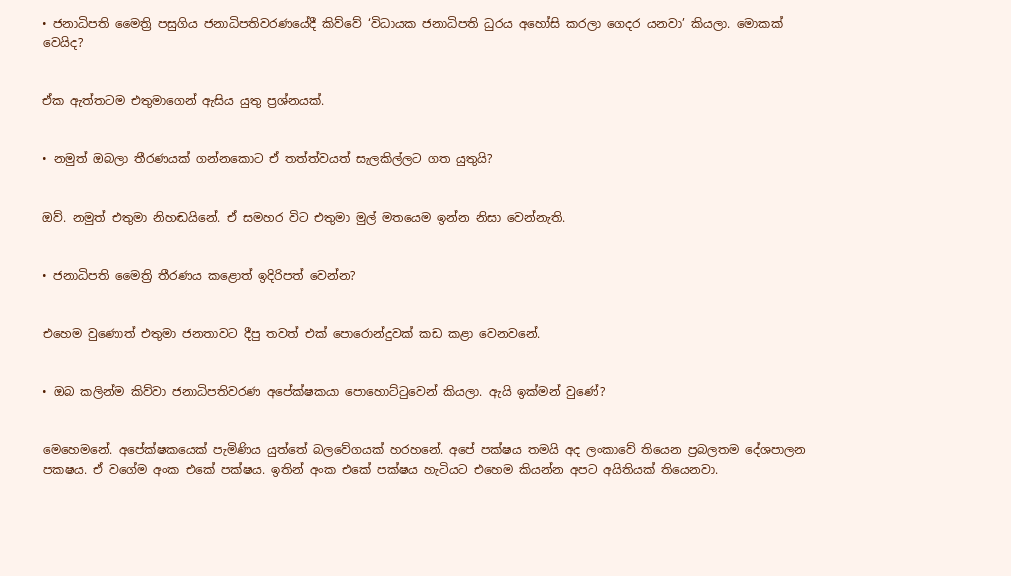• ජනාධිපති මෛත්‍රි පසුගිය ජනාධිපතිවරණයේදී කිව්වේ ‘විධායක ජනාධිපති ධුරය අහෝසි කරලා ගෙදර යනවා’ කියලා. මොකක් වෙයිද?


ඒක ඇත්තටම එතුමාගෙන් ඇසිය යුතු ප්‍රශ්නයක්.


• නමුත් ඔබලා තීරණයක් ගන්නකොට ඒ තත්ත්වයත් සැලකිල්ලට ගත යුතුයි?


ඔව්. නමුත් එතුමා නිහඬයිනේ. ඒ සමහර විට එතුමා මුල් මතයෙම ඉන්න නිසා වෙන්නැති.


• ජනාධිපති මෛත්‍රි තීරණය කළොත් ඉදිරිපත් වෙන්න?


එහෙම වුණොත් එතුමා ජනතාවට දීපු තවත් එක් පොරොන්දුවක් කඩ කළා වෙනවනේ.


• ඔබ කලින්ම කිව්වා ජනාධිපතිවරණ අපේක්ෂකයා පොහොට්ටුවෙන් කියලා. ඇයි ඉක්මන් වුණේ?


මෙහෙමනේ. අපේක්ෂකයෙක් පැමිණිය යුත්තේ බලවේගයක් හරහනේ. අපේ පක්ෂය තමයි අද ලංකාවේ තියෙන ප්‍රබලතම දේශපාලන පකෂය. ඒ වගේම අංක එකේ පක්ෂය. ඉතින් අංක එකේ පක්ෂය හැටියට එහෙම කියන්න අපට අයිතියක් තියෙනවා.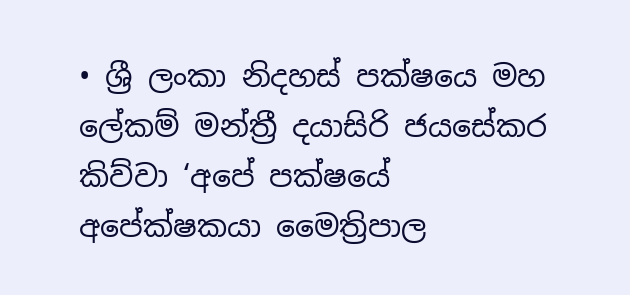• ශ්‍රී ලංකා නිදහස් පක්ෂයෙ මහ ලේකම් මන්ත්‍රී දයාසිරි ජයසේකර කිව්වා ‘අපේ පක්ෂයේ අපේක්ෂකයා මෛත්‍රිපාල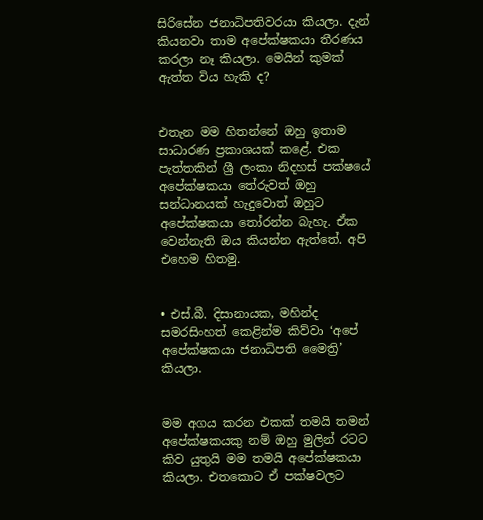සිරිසේන ජනාධිපතිවරයා කියලා. දැන් කියනවා තාම අපේක්ෂකයා තීරණය කරලා නෑ කියලා. මෙයින් කුමක් ඇත්ත විය හැකි ද?


එතැන මම හිතන්නේ ඔහු ඉතාම සාධාරණ ප්‍රකාශයක් කළේ. එක පැත්තකින් ශ්‍රී ලංකා නිදහස් පක්ෂයේ අපේක්ෂකයා තේරුවත් ඔහු සන්ධානයක් හැදුවොත් ඔහුට අපේක්ෂකයා තෝරන්න බැහැ. ඒක වෙන්නැති ඔය කියන්න ඇත්තේ. අපි එහෙම හිතමු.


• එස්.බී. දිසානායක, මහින්ද සමරසිංහත් කෙළින්ම කිව්වා ‘අපේ අපේක්ෂකයා ජනාධිපති මෛත්‍රි’ කියලා.


මම අගය කරන එකක් තමයි තමන් අපේක්ෂකයකු නම් ඔහු මුලින් රටට කිව යුතුයි මම තමයි අපේක්ෂකයා කියලා. එතකොට ඒ පක්ෂවලට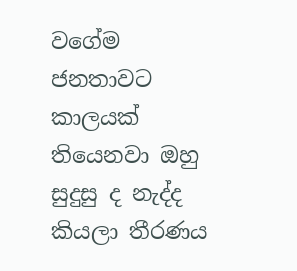වගේම ජනතාවට කාලයක් තියෙනවා ඔහු සුදුසු ද නැද්ද කියලා තීරණය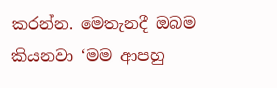කරන්න. මෙතැනදී ඔබම කියනවා ‘මම ආපහු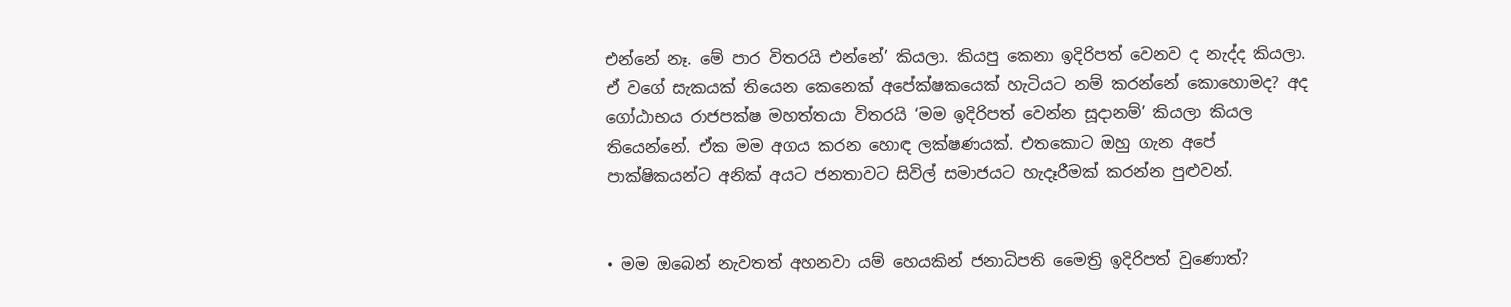එන්නේ නෑ. මේ පාර විතරයි එන්නේ’ කියලා. කියපු කෙනා ඉදිරිපත් වෙනව ද නැද්ද කියලා. ඒ වගේ සැකයක් තියෙන කෙනෙක් අපේක්ෂකයෙක් හැටියට නම් කරන්නේ කොහොමද? අද ගෝඨාභය රාජපක්ෂ මහත්තයා විතරයි ‘මම ඉදිරිපත් වෙන්න සූද‌ානම්’ කියලා කියල තියෙන්නේ. ඒක මම අගය කරන හොඳ ලක්ෂණයක්. එතකොට ඔහු ගැන අපේ පාක්ෂිකයන්ට අනික් අයට ජනතාවට සිවිල් සමාජයට හැදෑරීමක් කරන්න පුළුවන්.


• මම ඔබෙන් නැවතත් අහනවා යම් හෙයකින් ජනාධිපති මෛත්‍රි ඉදිරිපත් වුණොත්?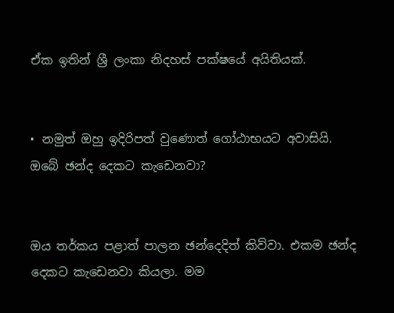ඒක ඉතින් ශ්‍රී ලංකා නිදහස් පක්ෂයේ අයිතියක්.


• නමුත් ඔහු ඉදිරිපත් වුණොත් ගෝඨාභයට අවාසියි. ඔබේ ඡන්ද දෙකට කැඩෙනවා?


ඔය තර්කය පළාත් පාලන ඡන්දෙදිත් කිව්වා. එකම ඡන්ද දෙකට කැඩෙනවා කියලා. මම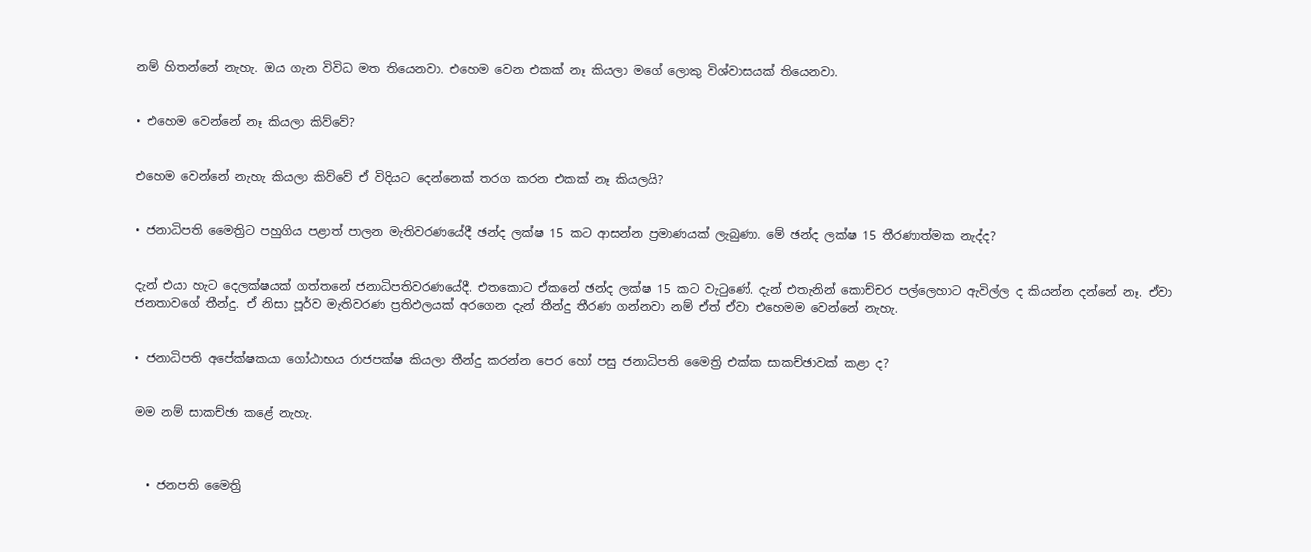නම් හිතන්නේ නැහැ. ඔය ගැන විවිධ මත තියෙනවා. එහෙම වෙන එකක් නෑ කියලා මගේ ලොකු විශ්වාසයක් තියෙනවා.


• එහෙම වෙන්නේ නෑ කියලා කිව්වේ?


එහෙම වෙන්නේ නැහැ කියලා කිව්වේ ඒ විදියට දෙන්නෙක් තරග කරන එකක් නෑ කියලයි?


• ජනාධිපති මෛත්‍රිට පහුගිය පළාත් පාලන මැතිවරණයේදී ඡන්ද ලක්ෂ 15 කට ආසන්න ප්‍රමාණයක් ලැබුණා. මේ ඡන්ද ලක්ෂ 15 තීරණාත්මක නැද්ද?


දැන් එයා හැට දෙලක්ෂයක් ගත්තනේ ජනාධිපතිවරණයේදී. එතකොට ඒකනේ ඡන්ද ලක්ෂ 15 කට වැටුණේ. දැන් එතැනින් කොච්චර පල්ලෙහාට ඇවිල්ල ද කියන්න දන්නේ නෑ. ඒවා ජනතාවගේ තීන්දු. ඒ නිසා පූර්ව මැතිවරණ ප්‍රතිඵලයක් අරගෙන දැන් තීන්දු තීරණ ගන්නවා නම් ඒත් ඒවා එහෙමම වෙන්නේ නැහැ.


• ජනාධිපති අපේක්ෂකයා ගෝඨාභය රාජපක්ෂ කියලා තීන්දු කරන්න පෙර හෝ පසු ජනාධිපති මෛත්‍රි එක්ක සාකච්ඡාවක් කළා ද?


මම නම් සාකච්ඡා කළේ නැහැ.



  • ජනපති මෛත්‍රි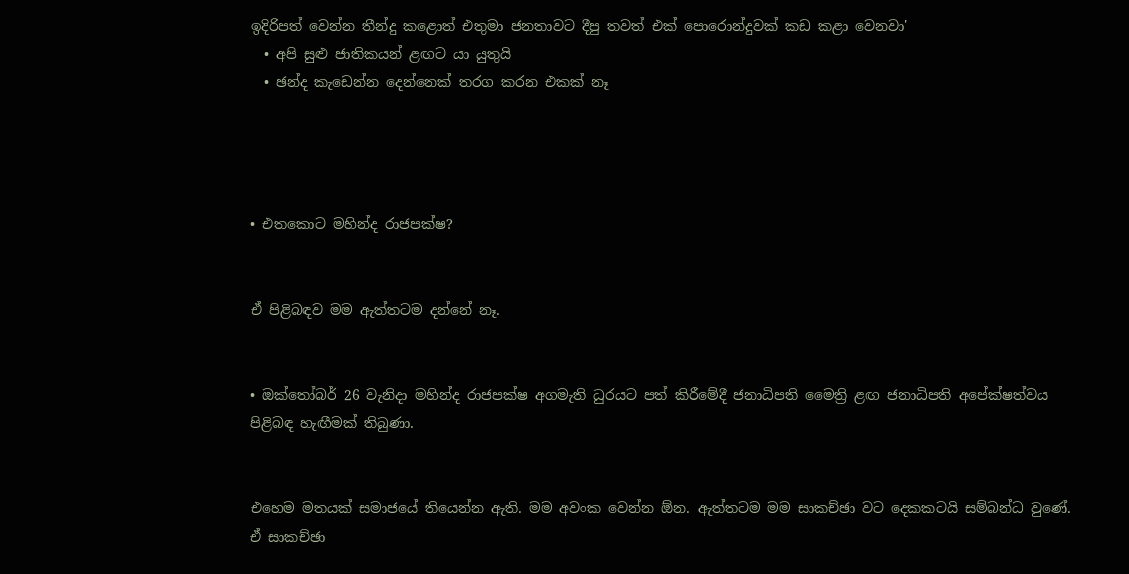ඉදිරිපත් වෙන්න තීන්දු කළොත් එතුමා ජනතාවට දීපු තවත් එක් පොරොන්දුවක් කඩ කළා වෙනවා'
  • අපි සුළු ජාතිකයන් ළඟට යා යුතුයි
  • ඡන්ද කැඩෙන්න දෙන්නෙක් තරග කරන එකක් නෑ




• එතකොට මහින්ද රාජපක්ෂ?


ඒ පිළිබඳව මම ඇත්තටම දන්නේ නෑ.


• ඔක්තෝබර් 26 වැනිද‌ා මහින්ද රාජපක්ෂ අගමැති ධුරයට පත් කිරීමේදී ජනාධිපති මෛත්‍රි ළඟ ජනාධිපති අපේක්ෂත්වය පිළිබඳ හැඟීමක් තිබුණා.


එහෙම මතයක් සමාජයේ තියෙන්න ඇති. මම අවංක වෙන්න ඕන. ඇත්තටම මම සාකච්ඡා වට දෙකකටයි සම්බන්ධ වුණේ. ඒ සාකච්ඡා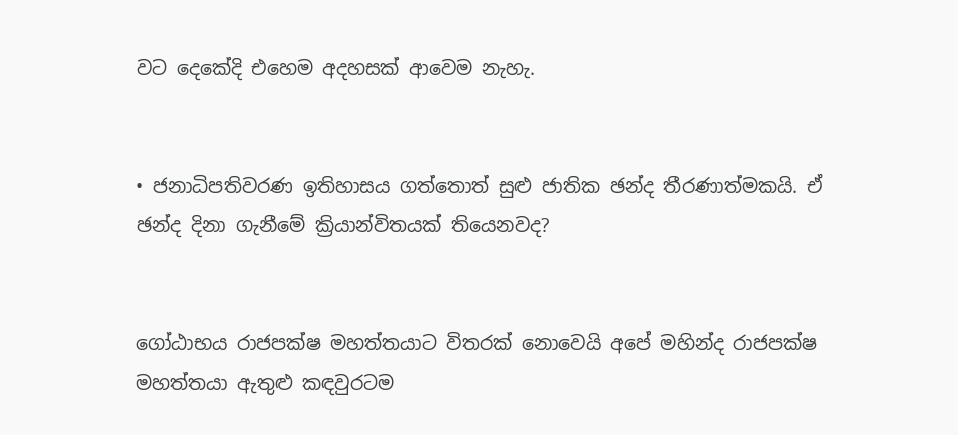වට දෙකේදි එහෙම අදහසක් ආවෙම නැහැ.


• ජනාධිපතිවරණ ඉතිහාසය ගත්තොත් සුළු ජාතික ඡන්ද තීරණාත්මකයි. ඒ ඡන්ද දිනා ගැනීමේ ක්‍රියාන්විතයක් තියෙනවද?


ගෝඨාභය රාජපක්ෂ මහත්තයාට විතරක් නොවෙයි අපේ මහින්ද රාජපක්ෂ මහත්තයා ඇතුළු කඳවුරටම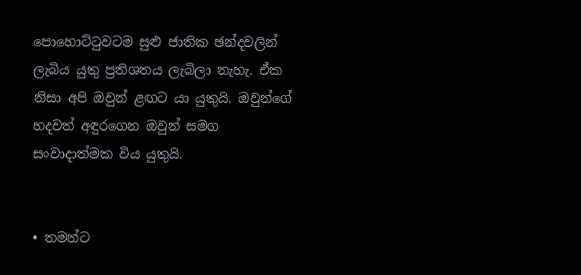පොහොට්ටුවටම සුළු ජාතික ඡන්දවලින් ලැබිය යුතු ප්‍රතිශතය ලැබිලා නැහැ. ඒක නිසා අපි ඔවුන් ළඟට යා යුතුයි. ඔවුන්ගේ හදවත් අඳුරගෙන ඔවුන් සමග සංවාද‌ාත්මක විය යුතුයි.


• තමන්ට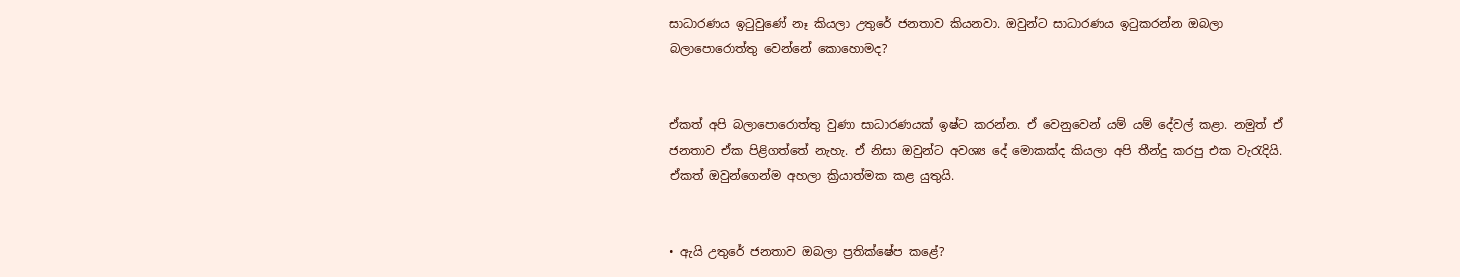සාධාරණය ඉටුවුණේ නෑ කියලා උතුරේ ජනතාව කියනවා. ඔවුන්ට සාධාරණය ඉටුකරන්න ඔබලා බලාපොරොත්තු වෙන්නේ කොහොමද?


ඒකත් අපි බලාපොරොත්තු වුණා සාධාරණයක් ඉෂ්ට කරන්න. ඒ වෙනුවෙන් යම් යම් දේවල් කළා. නමුත් ඒ ජනතාව ඒක පිළිගත්තේ නැහැ. ඒ නිසා ඔවුන්ට අවශ්‍ය දේ මොකක්ද කියලා අපි තීන්දු කරපු එක වැරැදියි. ඒකත් ඔවුන්ගෙන්ම අහලා ක්‍රියාත්මක කළ යුතුයි.


• ඇයි උතුරේ ජනතාව ඔබලා ප්‍රතික්ෂේප කළේ?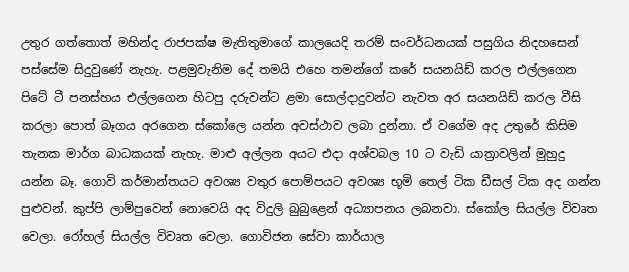උතුර ගත්තොත් මහින්ද රාජපක්ෂ මැතිතුමාගේ කාලයෙදි තරම් සංවර්ධනයක් පසුගිය නිදහසෙන් පස්සේම සිදුවුණේ නැහැ. පළමුවැනිම දේ තමයි එහෙ තමන්ගේ කරේ සයනයිඩ් කරල එල්ලගෙන පිටේ ටී පනස්හය එල්ලගෙන හිටපු දරුවන්ට ළමා සොල්ද‌ාදුවන්ට නැවත අර සයනයිඩ් කරල වීසි කරලා පොත් බෑගය අරගෙන ස්කෝලෙ යන්න අවස්ථාව ලබා දුන්නා. ඒ වගේම අද උතුරේ කිසිම තැනක මාර්ග බාධකයක් නැහැ. මාළු අල්ලන අයට එද‌ා අශ්වබල 10 ට වැඩි යාත්‍රාවලින් මුහුදු යන්න බෑ. ගොවි කර්මාන්තයට අවශ්‍ය වතුර පොම්පයට අවශ්‍ය භූමි තෙල් ටික ඩීසල් ටික අද ගන්න පුළුවන්. කුප්පි ලාම්පුවෙන් නොවෙයි අද විදුලි බුබුළෙන් අධ්‍යාපනය ලබනවා. ස්කෝල සියල්ල විවෘත වෙලා. රෝහල් සියල්ල විවෘත වෙලා. ගොවිජන සේවා කාර්යාල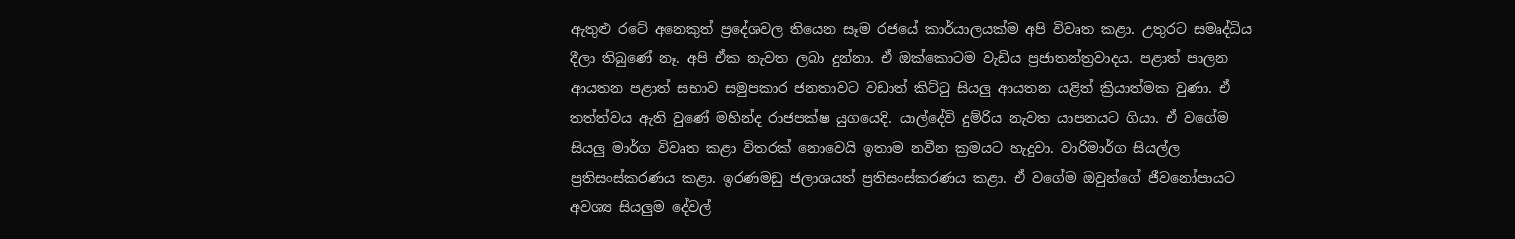ඇතුළු රටේ අනෙකුත් ප්‍රදේශවල තියෙන සෑම රජයේ කාර්යාලයක්ම අපි විවෘත කළා. උතුරට සමෘද්ධිය දීලා තිබුණේ නෑ. අපි ඒක නැවත ලබා දුන්නා. ඒ ඔක්කොටම වැඩිය ප්‍රජාතන්ත්‍රවාදය. පළාත් පාලන ආයතන පළාත් සභාව සමුපකාර ජනතාවට වඩාත් කිට්ටු සියලු ආයතන යළිත් ක්‍රියාත්මක වුණා. ඒ තත්ත්වය ඇති වුණේ මහින්ද රාජපක්ෂ යුගයෙදි. යාල්දේවි දුම්රිය නැවත යාපනයට ගියා. ඒ වගේම සියලු මාර්ග විවෘත කළා විතරක් නොවෙයි ඉතාම නවීන ක්‍රමයට හැදුවා. වාරිමාර්ග සියල්ල ප්‍රතිසංස්කරණය කළා. ඉරණමඩු ජලාශයත් ප්‍රතිසංස්කරණය කළා. ඒ වගේම ඔවුන්ගේ ජීවනෝපායට අවශ්‍ය සියලුම දේවල්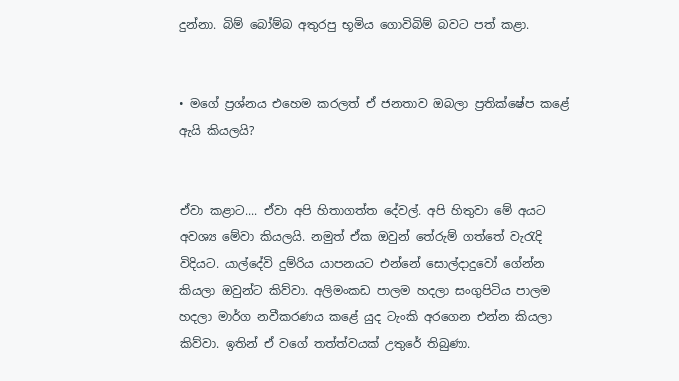දුන්නා. බිම් බෝම්බ අතුරපු භූමිය ගොවිබිම් බවට පත් කළා.


• මගේ ප්‍රශ්නය එහෙම කරලත් ඒ ජනතාව ඔබලා ප්‍රතික්ෂේප කළේ ඇයි කියලයි?


ඒවා කළාට.... ඒවා අපි හිතාගත්ත දේවල්. අපි හිතුවා මේ අයට අවශ්‍ය මේවා කියලයි. නමුත් ඒක ඔවුන් තේරුම් ගත්තේ වැරැදි විදියට. යාල්දේවි දුම්රිය යාපනයට එන්නේ සොල්ද‌ාදුවෝ ගේන්න කියලා ඔවුන්ට කිව්වා. අලිමංකඩ පාලම හදලා සංගුපිටිය පාලම හදලා මාර්ග නවීකරණය කළේ යුද ටැංකි අරගෙන එන්න කියලා කිව්වා. ඉතින් ඒ වගේ තත්ත්වයක් උතුරේ තිබුණා.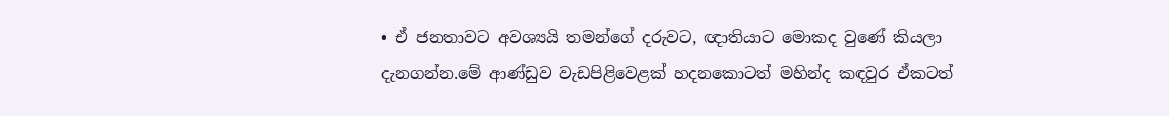• ඒ ජනතාවට අවශ්‍යයි තමන්ගේ දරුවට, ඥ‌ාතියාට මොකද වුණේ කියලා දැනගන්න.මේ ආණ්ඩුව වැඩපිළිවෙළක් හදනකොටත් මහින්ද කඳවුර ඒකටත්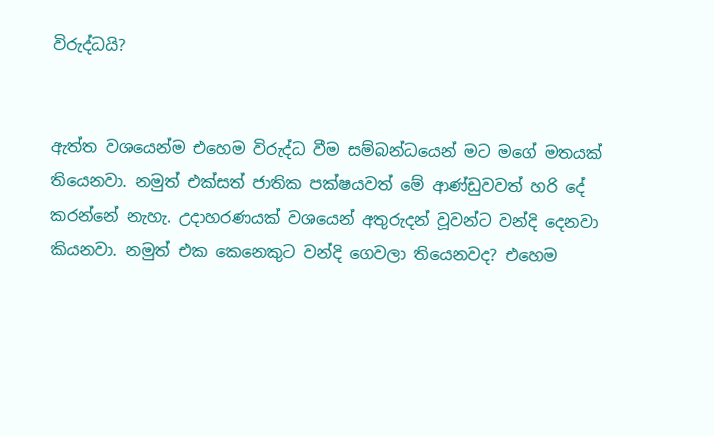විරුද්ධයි?


ඇත්ත වශයෙන්ම එහෙම විරුද්ධ වීම සම්බන්ධයෙන් මට මගේ මතයක් තියෙනවා. නමුත් එක්සත් ජාතික පක්ෂයවත් මේ ආණ්ඩුවවත් හරි දේ කරන්නේ නැහැ. උද‌ාහරණයක් වශයෙන් අතුරුදන් වූවන්ට වන්දි දෙනවා කියනවා. නමුත් එක කෙනෙකුට වන්දි ගෙවලා තියෙනවද? එහෙම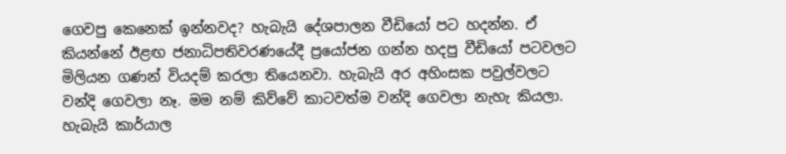ගෙවපු කෙනෙක් ඉන්නවද? හැබැයි දේශපාලන වීඩියෝ පට හදන්න. ඒ කියන්නේ ඊළඟ ජනාධිපතිවරණයේදී ප්‍රයෝජන ගන්න හදපු වීඩියෝ පටවලට මිලියන ගණන් වියදම් කරලා තියෙනවා. හැබැයි අර අහිංසක පවුල්වලට වන්දි ගෙවලා නෑ. මම නම් කිව්වේ කාටවත්ම වන්දි ගෙවලා නැහැ කියලා. හැබැයි කාර්යාල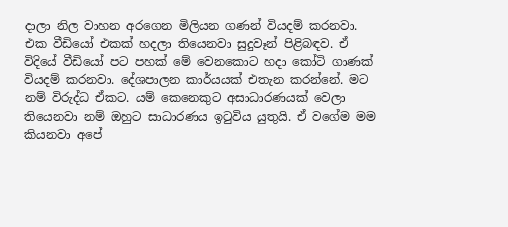ද‌ාලා නිල වාහන අරගෙන මිලියන ගණන් වියදම් කරනවා. එක වීඩියෝ එකක් හදලා තියෙනවා සුදුවෑන් පිළිබඳව. ඒ විදියේ වීඩියෝ පට පහක් මේ වෙනකොට හදා කෝටි ගාණක් වියදම් කරනවා. දේශපාලන කාර්යයක් එතැන කරන්නේ. මට නම් විරුද්ධ ඒකට. යම් කෙනෙකුට අසාධාරණයක් වෙලා තියෙනවා නම් ඔහුට සාධාරණය ඉටුවිය යුතුයි. ඒ වගේම මම කියනවා අපේ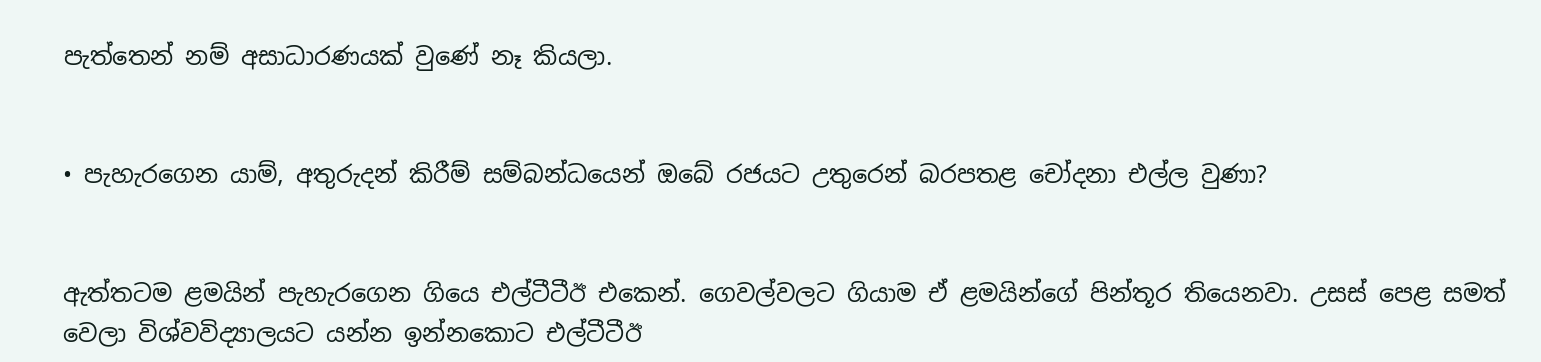පැත්තෙන් නම් අසාධාරණයක් වුණේ නෑ කියලා.


• පැහැරගෙන යාම්, අතුරුදන් කිරීම් සම්බන්ධයෙන් ඔබේ රජයට උතුරෙන් බරපතළ චෝදනා එල්ල වුණා?


ඇත්තටම ළමයින් පැහැරගෙන ගියෙ එල්ටීටීඊ එකෙන්. ගෙවල්වලට ගියාම ඒ ළමයින්ගේ පින්තූර තියෙනවා. උසස් පෙළ සමත් වෙලා විශ්වවිද්‍යාලයට යන්න ඉන්නකොට එල්ටීටීඊ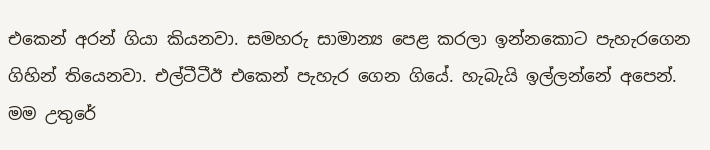එකෙන් අරන් ගියා කියනවා. සමහරු සාමාන්‍ය පෙළ කරලා ඉන්නකොට පැහැරගෙන ගිහින් තියෙනවා. එල්ටීටීඊ එකෙන් පැහැර ගෙන ගියේ. හැබැයි ඉල්ලන්නේ අපෙන්. මම උතුරේ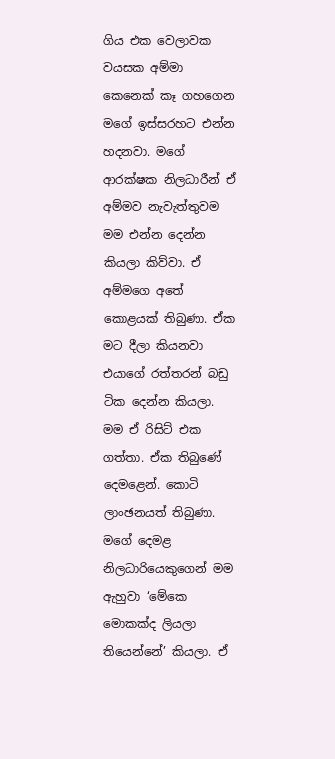ගිය එක වෙලාවක වයසක අම්මා කෙනෙක් කෑ ගහගෙන මගේ ඉස්සරහට එන්න හදනවා. මගේ ආරක්ෂක නිලධාරීන් ඒ අම්මව නැවැත්තුවම මම එන්න දෙන්න කියලා කිව්වා. ඒ අම්මගෙ අතේ කොළයක් තිබුණා. ඒක මට දීලා කියනවා එයාගේ රත්තරන් බඩු ටික දෙන්න කියලා. මම ඒ රිසිට් එක ගත්තා. ඒක තිබුණේ දෙමළෙන්. කොටි ලාංඡනයත් තිබුණා. මගේ දෙමළ නිලධාරියෙකුගෙන් මම ඇහුවා ‘මේකෙ මොකක්ද ලියලා තියෙන්නේ’ කියලා. ඒ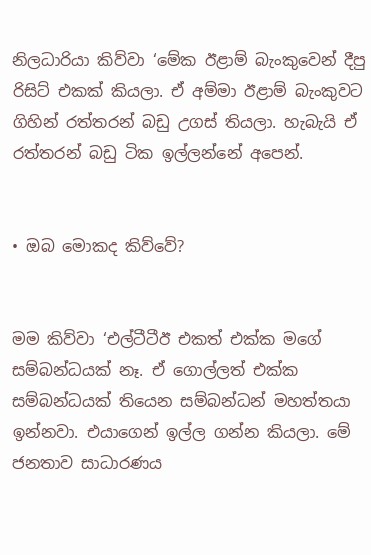නිලධාරියා කිව්වා ‘මේක ඊළාම් බැංකුවෙන් දීපු රිසිට් එකක් කියලා. ඒ අම්මා ඊළාම් බැංකුවට ගිහින් රත්තරන් බඩු උගස් තියලා. හැබැයි ඒ රත්තරන් බඩු ටික ඉල්ලන්නේ අපෙන්.


• ඔබ මොකද කිව්වේ?


මම කිව්වා ‘එල්ටීටීඊ එකත් එක්ක මගේ සම්බන්ධයක් නෑ. ඒ ගොල්ලත් එක්ක සම්බන්ධයක් තියෙන සම්බන්ධන් මහත්තයා ඉන්නවා. එයාගෙන් ඉල්ල ගන්න කියලා. මේ ජනතාව සාධාරණය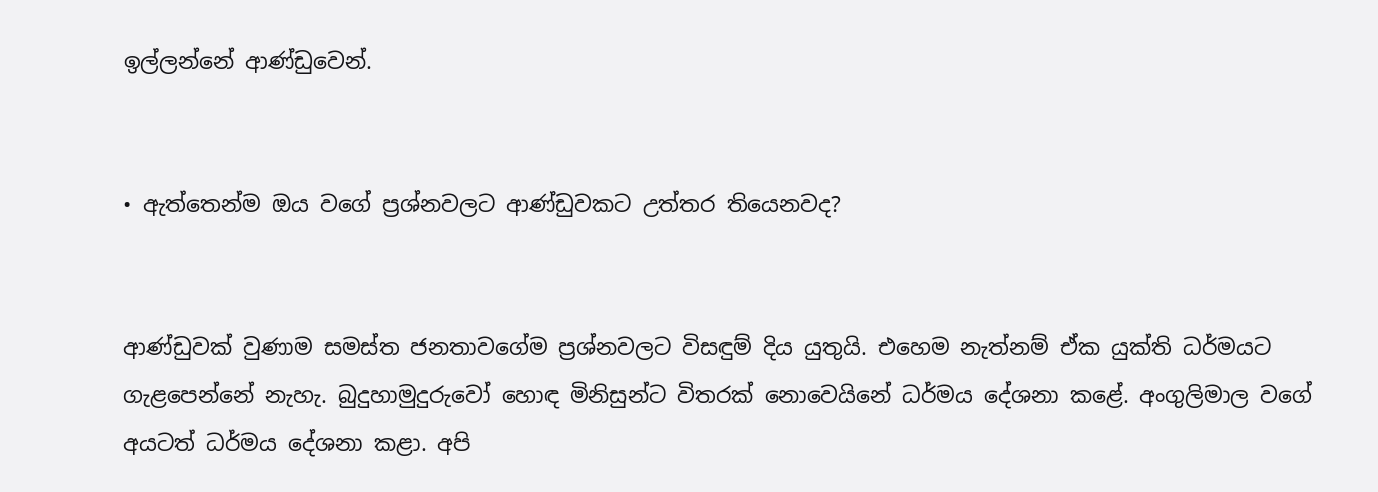ඉල්ලන්නේ ආණ්ඩුවෙන්.


• ඇත්තෙන්ම ඔය වගේ ප්‍රශ්නවලට ආණ්ඩුවකට උත්තර තියෙනවද?


ආණ්ඩුවක් වුණාම සමස්ත ජනතාවගේම ප්‍රශ්නවලට විසඳුම් දිය යුතුයි. එහෙම නැත්නම් ඒක යුක්ති ධර්මයට ගැළපෙන්නේ නැහැ. බුදුහාමුදුරුවෝ හොඳ මිනිසුන්ට විතරක් නොවෙයිනේ ධර්මය දේශනා කළේ. අංගුලිමාල වගේ අයටත් ධර්මය දේශනා කළා. අපි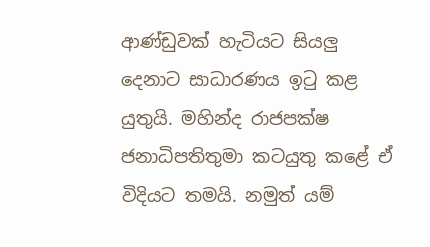ආණ්ඩුවක් හැටියට සියලු දෙනාට සාධාරණය ඉටු කළ යුතුයි. මහින්ද රාජපක්ෂ ජනාධිපතිතුමා කටයුතු කළේ ඒ විදියට තමයි. නමුත් යම්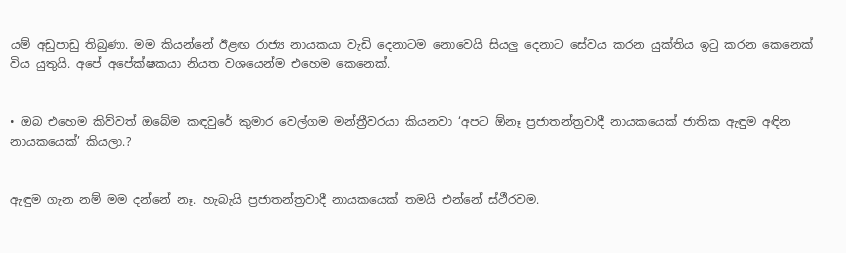යම් අඩුපාඩු තිබුණා. මම කියන්නේ ඊළඟ රාජ්‍ය නායකයා වැඩි දෙනාටම නොවෙයි සියලු දෙනාට සේවය කරන යුක්තිය ඉටු කරන කෙනෙක් විය යුතුයි. අපේ අපේක්ෂකයා නියත වශයෙන්ම එහෙම කෙනෙක්.


• ඔබ එහෙම කිව්වත් ඔබේම කඳවුරේ කුමාර වෙල්ගම මන්ත්‍රීවරයා කියනවා ‘අපට ඕනෑ ප්‍රජාතන්ත්‍රවාදී නායකයෙක් ජාතික ඇඳුම අඳින නායකයෙක්’ කියලා.?


ඇඳුම ගැන නම් මම දන්නේ නෑ. හැබැයි ප්‍රජාතන්ත්‍රවාදී නායකයෙක් තමයි එන්නේ ස්ථීරවම.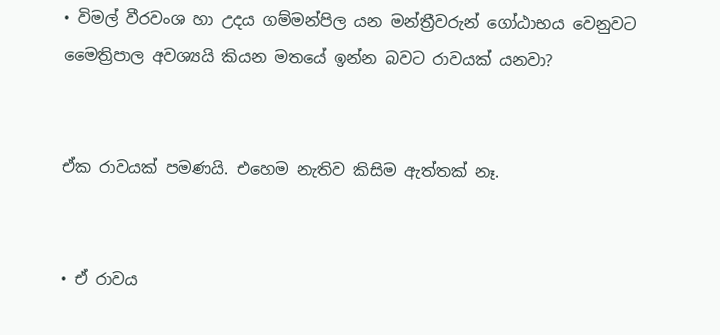• විමල් වීරවංශ හා උදය ගම්මන්පිල යන මන්ත්‍රීවරුන් ගෝඨාභය වෙනුවට මෛත්‍රිපාල අවශ්‍යයි කියන මතයේ ඉන්න බවට රාවයක් යනවා?


ඒක රාවයක් පමණයි. එහෙම නැතිව කිසිම ඇත්තක් නෑ.


• ඒ රාවය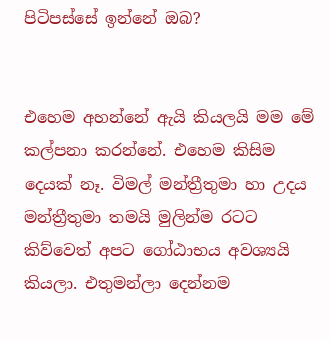පිටිපස්සේ ඉන්නේ ඔබ?


එහෙම අහන්නේ ඇයි කියලයි මම මේ කල්පනා කරන්නේ. එහෙම කිසිම දෙයක් නෑ. විමල් මන්ත්‍රීතුමා හා උදය මන්ත්‍රීතුමා තමයි මුලින්ම රටට කිව්වෙත් අපට ගෝඨාභය අවශ්‍යයි කියලා. එතුමන්ලා දෙන්නම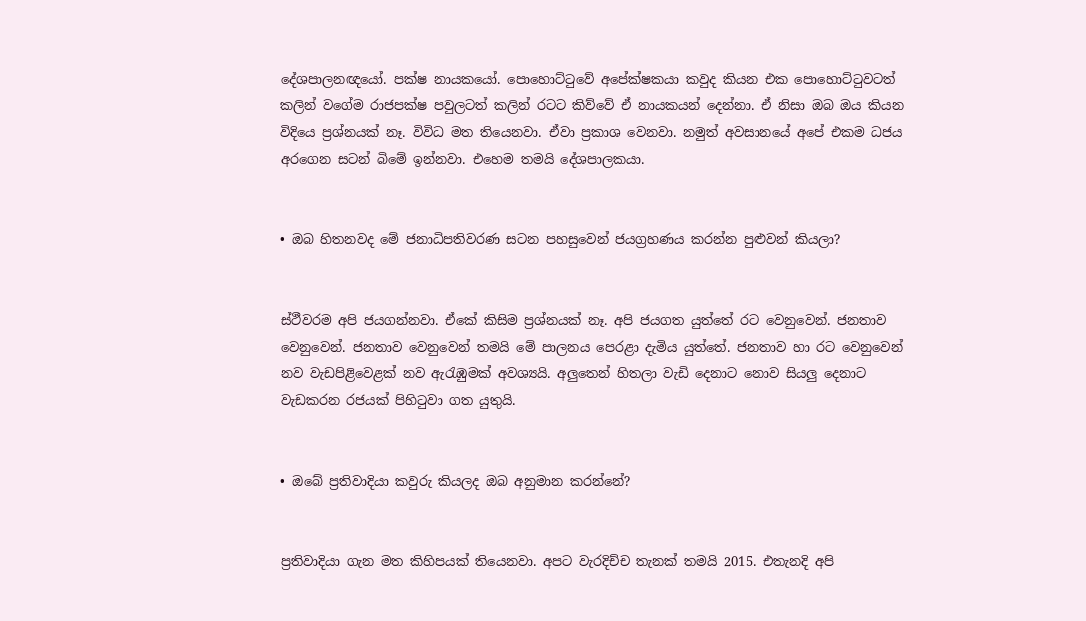දේශපාලනඥයෝ. පක්ෂ නායකයෝ. පොහොට්ටුවේ අපේක්ෂකයා කවුද කියන එක පොහොට්ටුවටත් කලින් වගේම රාජපක්ෂ පවුලටත් කලින් රටට කිව්වේ ඒ නායකයන් දෙන්නා. ඒ නිසා ඔබ ඔය කියන විදියෙ ප්‍රශ්නයක් නෑ. විවිධ මත තියෙනවා. ඒවා ප්‍රකාශ වෙනවා. නමුත් අවසානයේ අපේ එකම ධජය අරගෙන සටන් බිමේ ඉන්නවා. එහෙම තමයි දේශපාලකයා.


• ඔබ හිතනවද මේ ජනාධිපතිවරණ සටන පහසුවෙන් ජයග්‍රහණය කරන්න පුළුවන් කියලා?


ස්ථීවරම අපි ජයගන්නවා. ඒකේ කිසිම ප්‍රශ්නයක් නෑ. අපි ජයගත යුත්තේ රට වෙනුවෙන්. ජනතාව වෙනුවෙන්. ජනතාව වෙනුවෙන් තමයි මේ පාලනය පෙරළා දැමිය යුත්තේ. ජනතාව හා රට වෙනුවෙන් නව වැඩපිළිවෙළක් නව ඇරැඹුමක් අවශ්‍යයි. අලුතෙන් හිතලා වැඩි දෙනාට නොව සියලු දෙනාට වැඩකරන රජයක් පිහිටුවා ගත යුතුයි.


• ඔබේ ප්‍රතිවාදියා කවුරු කියලද ඔබ අනුමාන කරන්නේ?


ප්‍රතිවාදියා ගැන මත කිහිපයක් තියෙනවා. අපට වැරදිච්ච තැනක් තමයි 2015. එතැනදි අපි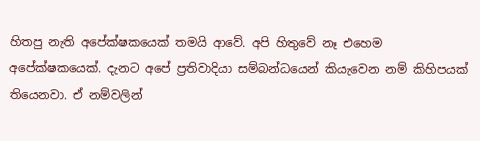හිතපු නැති අපේක්ෂකයෙක් තමයි ආවේ. අපි හිතුවේ නෑ එහෙම අපේක්ෂකයෙක්. දැනට අපේ ප්‍රතිවාදියා සම්බන්ධයෙන් කියැවෙන නම් කිහිපයක් තියෙනවා. ඒ නම්වලින්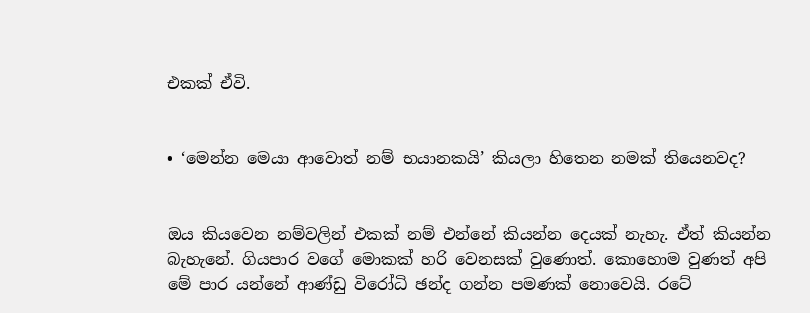එකක් ඒවි.


• ‘මෙන්න මෙයා ආවොත් නම් භයානකයි’ කියලා හිතෙන නමක් තියෙනවද?


ඔය කියවෙන නම්වලින් එකක් නම් එන්නේ කියන්න දෙයක් නැහැ. ඒත් කියන්න බැහැනේ. ගියපාර වගේ මොකක් හරි වෙනසක් වුණොත්. කොහොම වුණත් අපි මේ පාර යන්නේ ආණ්ඩු විරෝධි ඡන්ද ගන්න පමණක් නොවෙයි. රටේ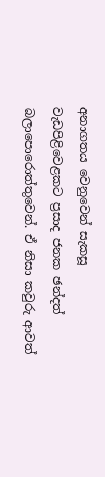අනාගතය වෙනුවෙන් සැකසූ වැඩපිළිවෙළකට ප්‍රසාද ජනක ඡන්දත් බලාපොරොත්තුවෙන්. ඒ නිසා කවුරු ආවත්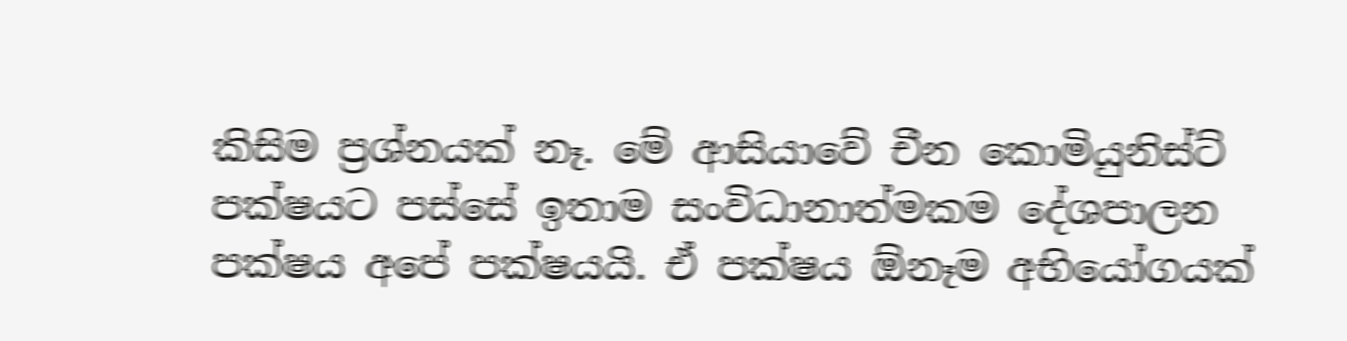කිසිම ප්‍රශ්නයක් නෑ. මේ ආසියාවේ චීන කොමියුනිස්ට් පක්ෂයට පස්සේ ඉතාම සංවිධානාත්මකම දේශපාලන පක්ෂය අපේ පක්ෂයයි. ඒ පක්ෂය ඕනෑම අභියෝගයක්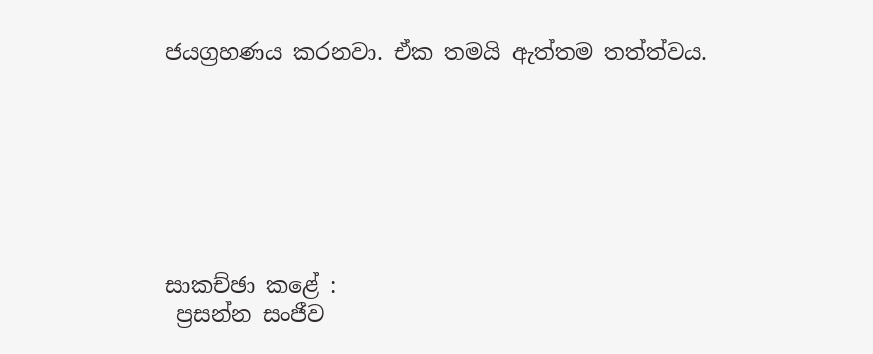ජයග්‍රහණය කරනවා. ඒක තමයි ඇත්තම තත්ත්වය.







සාකච්ඡා කළේ :
 ප්‍රසන්න සංජීව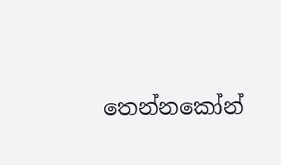තෙන්නකෝන්